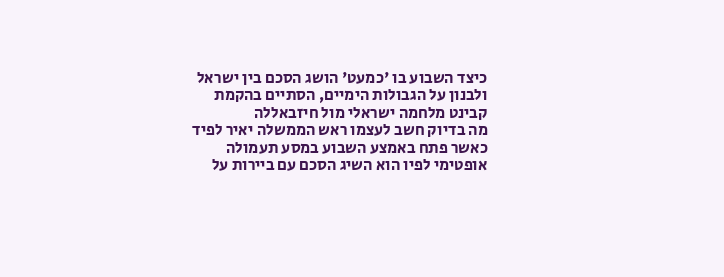כיצד השבוע בו 'כמעט' הושג הסכם בין ישראל ולבנון על הגבולות הימיים, הסתיים בהקמת קבינט מלחמה ישראלי מול חיזבאללה
מה בדיוק חשב לעצמו ראש הממשלה יאיר לפיד כאשר פתח באמצע השבוע במסע תעמולה אופטימי לפיו הוא השיג הסכם עם ביירות על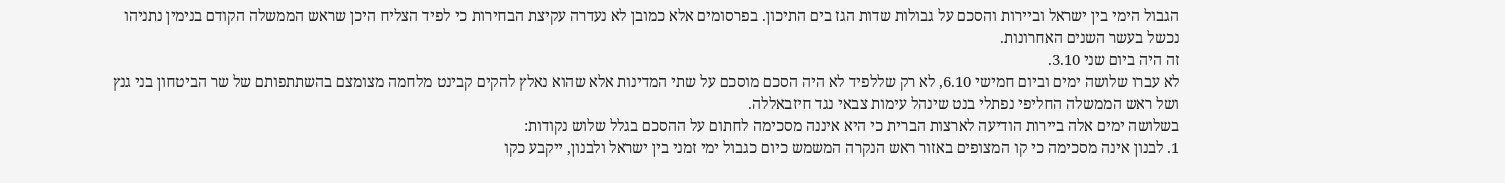הגבול הימי בין ישראל וביירות והסכם על גבולות שדות הגז בים התיכון. בפרסומים אלא כמובן לא נעדרה עקיצת הבחירות כי לפיד הצליח היכן שראש הממשלה הקודם בנימין נתניהו נכשל בעשר השנים האחרונות.
זה היה ביום שני 3.10.
לא עברו שלושה ימים וביום חמישי 6.10, לא רק שללפיד לא היה הסכם מוסכם על שתי המדינות אלא שהוא נאלץ להקים קבינט מלחמה מצומצם בהשתתפותם של שר הביטחון בני גנץ ושל ראש הממשלה החליפי נפתלי בנט שינהל עימות צבאי נגד חיזבאללה.
בשלושה ימים אלה ביירות הודיעה לארצות הברית כי היא איננה מסכימה לחתום על ההסכם בגלל שלוש נקודות:
1. לבנון אינה מסכימה כי קו המצופים באזור ראש הנקרה המשמש כיום כגבול ימי זמני בין ישראל ולבנון, ייקבע כקו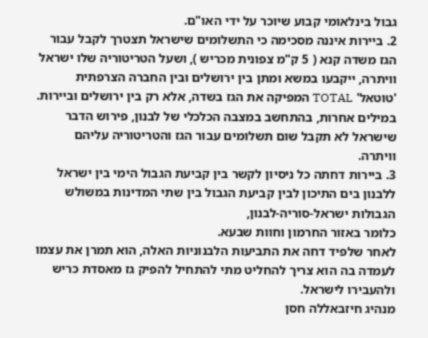גבול בינלאומי קבוע שיוכר על ידי האו"ם.
2. ביירות איננה מסכימה כי התשלומים שישראל תצטרך לקבל עבור הגז משדה קנא ( 5 ק"מ צפונית מכריש ), ושעל הטריטוריה שלו ישראל וויתרה, ייקבעו במשא ומתן בין ירושלים ובין החברה הצרפתית 'טוטאל' TOTAL המפיקה את הגז בשדה, אלא רק בין ירושלים וביירות.
במילים אחרות, בהתחשב במצבה הכלכלי של לבנון, פירוש הדבר שישראל לא תקבל שום תשלומים עבור הגז והטריטוריה עליהם וויתרה.
3. ביירות דחתה כל ניסיון לקשר בין קביעת הגבול הימי בין ישראל ללבנון בים התיכון לבין קביעת הגבול בין שתי המדינות במשולש הגבולות ישראל-סוריה-לבנון,
כלומר באזור החרמון וחוות שבעא.
לאחר שלפיד דחה את התביעות הלבנוניות האלה, הוא תמרן את עצמו לעמדה בה הוא צריך להחליט מתי להתחיל להפיק גז מאסדת כריש ולהעבירו לישראל.
מנהיג חיזבאללה חסן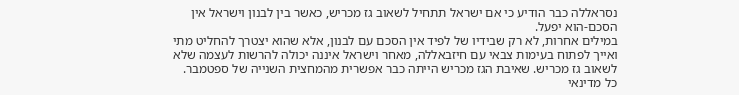נסראללה כבר הודיע כי אם ישראל תתחיל לשאוב גז מכריש, כאשר בין לבנון וישראל אין הסכם-הוא יפעל.
במילים אחרות, לא רק שבידיו של לפיד אין הסכם עם לבנון, אלא שהוא יצטרך להחליט מתי ואייך לפתוח בעימות צבאי עם חיזבאללה, מאחר וישראל איננה יכולה להרשות לעצמה שלא לשאוב גז מכריש. שאיבת הגז מכריש הייתה כבר אפשרית מהמחצית השנייה של ספטמבר.
כל מדינאי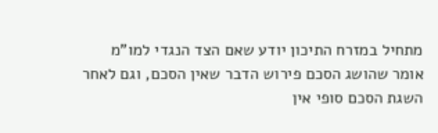מתחיל במזרח התיכון יודע שאם הצד הנגדי למו"מ אומר שהושג הסכם פירוש הדבר שאין הסכם, וגם לאחר השגת הסכם סופי אין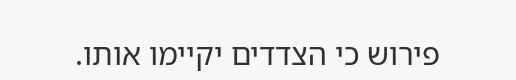פירוש כי הצדדים יקיימו אותו.